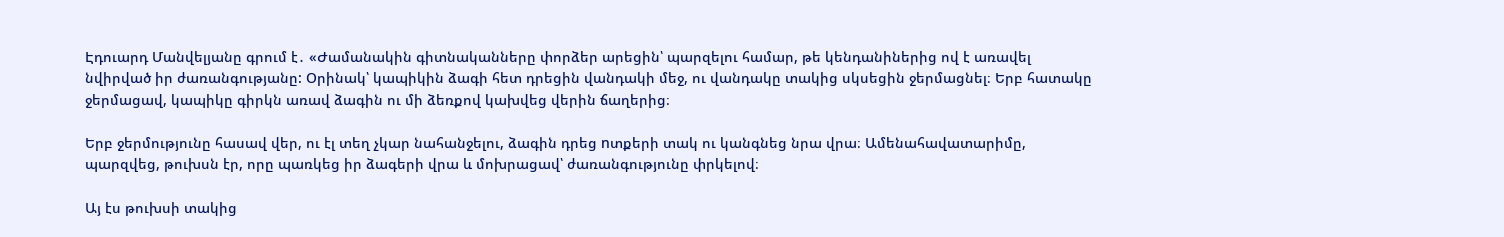Էդուարդ Մանվելյանը գրում է․ «Ժամանակին գիտնականները փորձեր արեցին՝ պարզելու համար, թե կենդանիներից ով է առավել նվիրված իր ժառանգությանը: Օրինակ՝ կապիկին ձագի հետ դրեցին վանդակի մեջ, ու վանդակը տակից սկսեցին ջերմացնել։ Երբ հատակը ջերմացավ, կապիկը գիրկն առավ ձագին ու մի ձեռքով կախվեց վերին ճաղերից։

Երբ ջերմությունը հասավ վեր, ու էլ տեղ չկար նահանջելու, ձագին դրեց nտքերի տակ ու կանգնեց նրա վրա։ Ամենահավատարիմը, պարզվեց, թուխսն էր, որը պառկեց իր ձագերի վրա և մոխրացավ՝ ժառանգությունը փրկելով։

Այ էս թուխսի տակից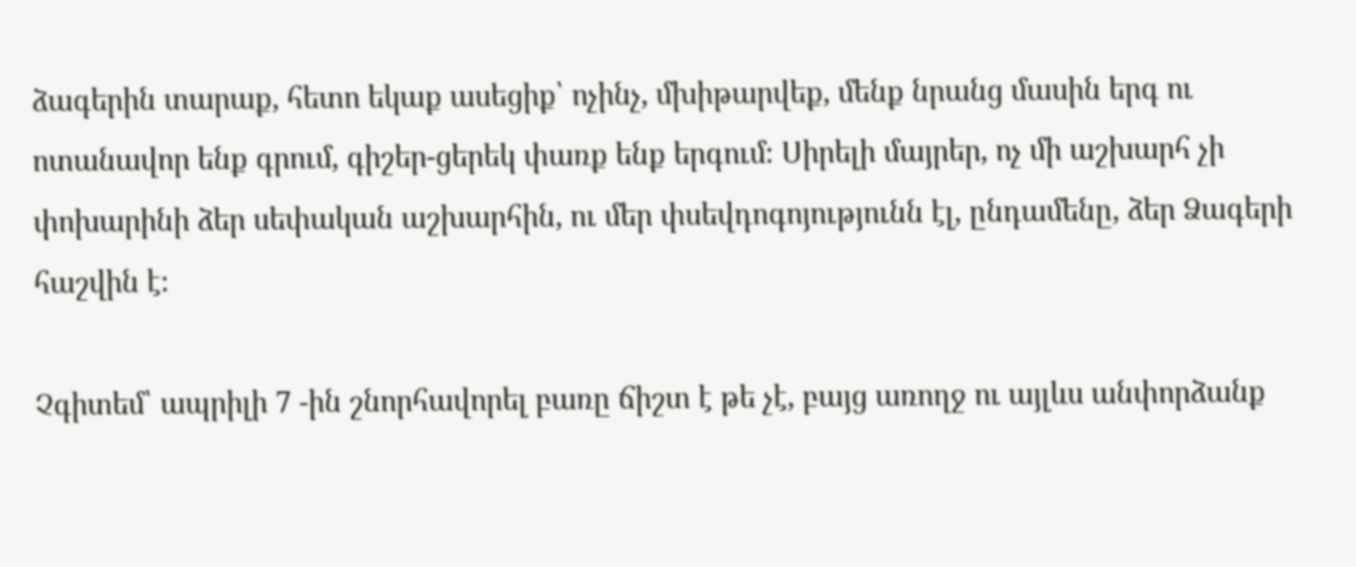ձագերին տարաք, հետո եկաք ասեցիք՝ ոչինչ, մխիթարվեք, մենք նրանց մասին երգ ու ոտանավոր ենք գրում, գիշեր-ցերեկ փառք ենք երգում։ Սիրելի մայրեր, ոչ մի աշխարհ չի փոխարինի ձեր սեփական աշխարհին, ու մեր փսեվդոգոյությունն էլ, ընդամենը, ձեր Ձագերի հաշվին է։

Չգիտեմ՝ ապրիլի 7 -ին շնորհավորել բառը ճիշտ է թե չէ, բայց առողջ ու այլևս անփորձանք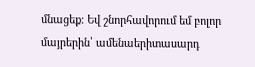մնացեք։ Եվ շնորհավորում եմ բոլոր մայրերին՝ ամենաերիտասարդ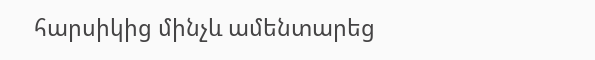հարսիկից մինչև ամենտարեց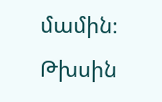մամին։ Թխսին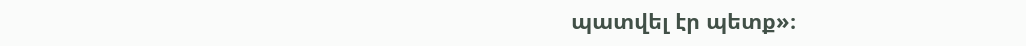պատվել էր պետք»։